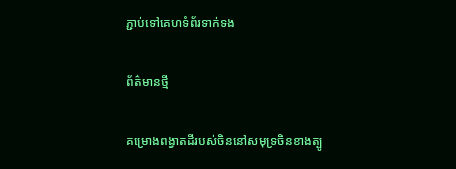ភ្ជាប់ទៅគេហទំព័រទាក់ទង

ព័ត៌មានថ្មី

គម្រោងពង្វាតដីរបស់ចិននៅសមុទ្រចិនខាងត្បូ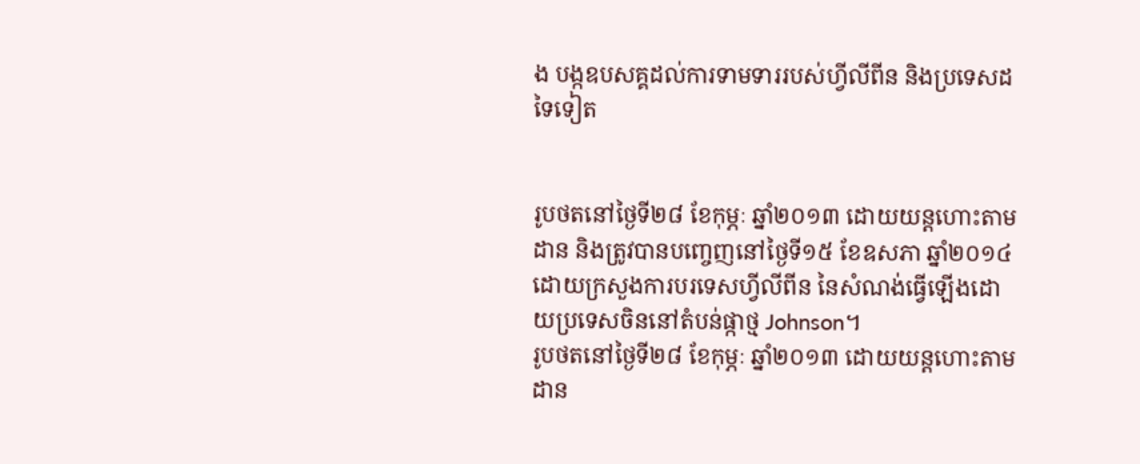ង បង្កឧបសគ្គដល់ការទាមទាររបស់ហ្វីលីពីន និងប្រទេសដទៃទៀត


រូបថតនៅថ្ងៃទី២៨ ខែកុម្ភៈ ឆ្នាំ២០១៣ ដោយយន្តហោះតាមដាន និងត្រូវបានបញ្ចេញនៅថ្ងៃទី១៥ ខែឧសភា ឆ្នាំ២០១៤ ដោយក្រសួងការបរទេសហ្វីលីពីន នៃសំណង់ធ្វើឡើងដោយប្រទេសចិននៅតំបន់ផ្កាថ្ម Johnson។
រូបថតនៅថ្ងៃទី២៨ ខែកុម្ភៈ ឆ្នាំ២០១៣ ដោយយន្តហោះតាមដាន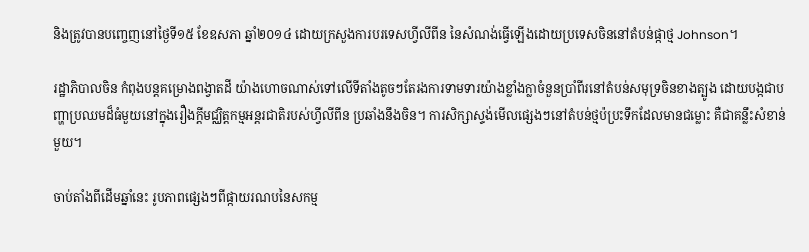និងត្រូវបានបញ្ចេញនៅថ្ងៃទី១៥ ខែឧសភា ឆ្នាំ២០១៤ ដោយក្រសួងការបរទេសហ្វីលីពីន នៃសំណង់ធ្វើឡើងដោយប្រទេសចិននៅតំបន់ផ្កាថ្ម Johnson។

រដ្ឋាភិបាលចិន កំពុងបន្តគម្រោងពង្វាតដី យ៉ាងហោចណាស់ទៅលើទីតាំងតូចៗតែរងការទាមទារយ៉ាងខ្លាំងក្លាចំនួនប្រាំពីរនៅតំបន់សមុទ្រចិនខាងត្បូង ដោយបង្កជាបញ្ហាប្រឈមដ៏ធំមួយនៅក្នុងរឿងក្តីមជ្ឈិត្តកម្មអន្តរជាតិរបស់ហ្វីលីពីន ប្រឆាំងនឹងចិន។ ការសិក្សាស្ទង់មើលផ្សេងៗនៅតំបន់ថ្មប៉ប្រះទឹកដែលមានជម្លោះ គឺជាគន្លឹះសំខាន់មួយ។

ចាប់តាំងពីដើមឆ្នាំនេះ រូបភាពផ្សេងៗពីផ្កាយរណបនៃសកម្ម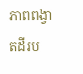ភាពពង្វាតដីរប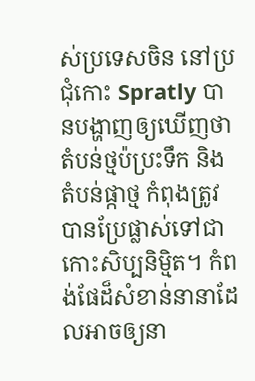ស់ប្រទេសចិន នៅប្រជុំកោះ Spratly បានបង្ហាញឲ្យឃើញថា តំបន់ថ្មប៉ប្រះទឹក និងតំបន់ផ្កាថ្ម កំពុងត្រូវបានប្រែផ្លាស់ទៅជាកោះសិប្បនិម្មិត។ កំពង់ផែដ៏សំខាន់នានាដែលអាចឲ្យនា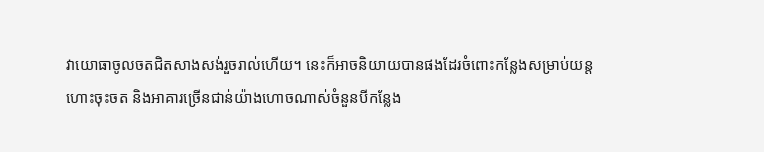វាយោធាចូលចតជិតសាងសង់រួចរាល់ហើយ។ នេះក៏អាចនិយាយបានផងដែរចំពោះកន្លែងសម្រាប់យន្តហោះចុះចត និងអាគារច្រើនជាន់យ៉ាងហោចណាស់ចំនួនបីកន្លែង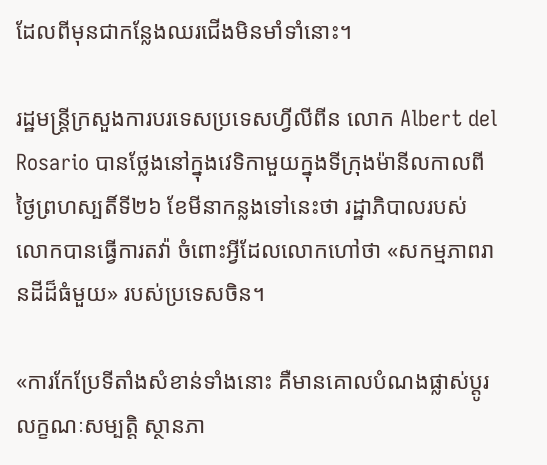ដែលពីមុនជាកន្លែងឈរជើងមិនមាំទាំនោះ។

រដ្ឋមន្រ្តីក្រសួងការបរទេសប្រទេសហ្វីលីពីន លោក Albert del Rosario បានថ្លែងនៅក្នុងវេទិកាមួយក្នុងទីក្រុងម៉ានីលកាលពីថ្ងៃព្រហស្បតិ៍ទី២៦ ខែមីនាកន្លងទៅនេះថា រដ្ឋាភិបាលរបស់លោកបានធ្វើការតវ៉ា ចំពោះអ្វីដែលលោកហៅថា «សកម្មភាពរានដីដ៏ធំមួយ» របស់ប្រទេសចិន។

«ការកែប្រែទីតាំងសំខាន់ទាំងនោះ គឺមានគោលបំណងផ្លាស់ប្តូរ លក្ខណៈសម្បត្តិ ស្ថានភា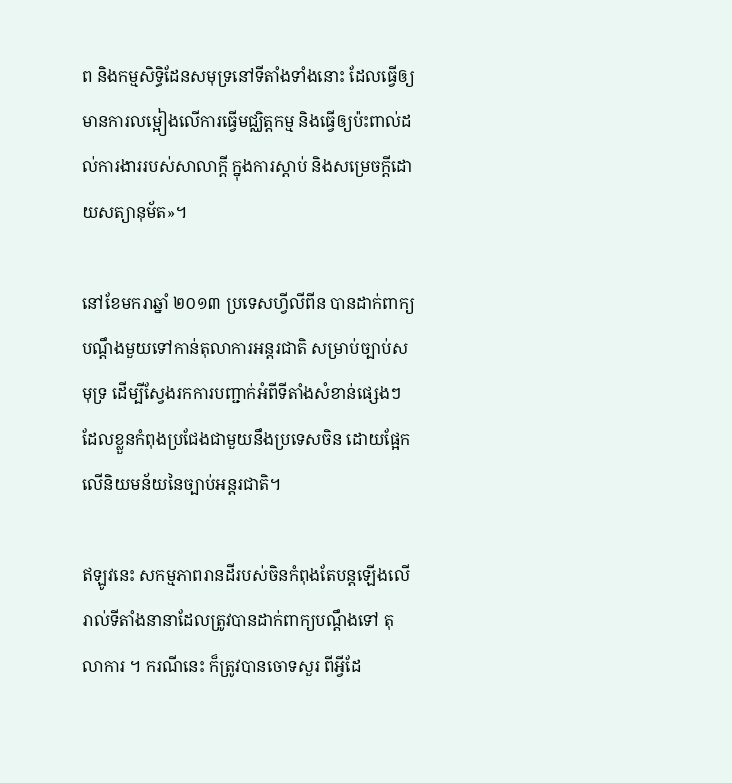ព និងកម្មសិទ្ធិដែនសមុទ្រនៅទីតាំងទាំងនោះ ដែលធ្វើឲ្យមានការលម្អៀងលើការធ្វើមជ្ឈិត្តកម្ម និងធ្វើឲ្យប៉ះពាល់ដល់ការងាររបស់សាលាក្តី ក្នុងការស្ដាប់ និងសម្រេចក្តីដោយសត្យានុម័ត»។

នៅខែមករាឆ្នាំ ២០១៣ ប្រទេសហ្វីលីពីន បានដាក់ពាក្យបណ្តឹងមួយទៅកាន់តុលាការអន្តរជាតិ សម្រាប់ច្បាប់សមុទ្រ ដើម្បីស្វែងរកការបញ្ជាក់អំពីទីតាំងសំខាន់ផ្សេងៗ ដែលខ្លួនកំពុងប្រជែងជាមួយនឹងប្រទេសចិន ដោយផ្អែកលើនិយមន័យនៃច្បាប់អន្តរជាតិ។

ឥឡូវនេះ សកម្មភាពរានដីរបស់ចិនកំពុងតែបន្តឡើងលើរាល់ទីតាំងនានាដែលត្រូវបានដាក់ពាក្យបណ្តឹងទៅ តុលាការ ។ ករណីនេះ ក៏ត្រូវបានចោទសួរ ពីអ្វីដែ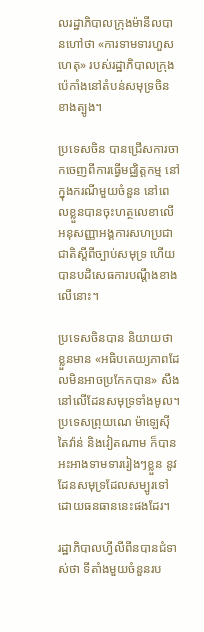លរដ្ឋាភិបាលក្រុងម៉ានីលបានហៅថា «ការទាមទារហួសហេតុ» របស់រដ្ឋាភិបាលក្រុងប៉េកាំងនៅតំបន់សមុទ្រចិនខាងត្បូង។

ប្រទេសចិន បានជ្រើសការចាកចេញពីការធ្វើមជ្ឈិត្តកម្ម នៅក្នុងករណីមួយចំនួន នៅពេលខ្លួនបានចុះហត្ថលេខាលើអនុសញ្ញាអង្គការសហប្រជាជាតិស្តីពីច្បាប់សមុទ្រ ហើយបានបដិសេធការបណ្តឹងខាងលើនោះ។

ប្រទេសចិនបាន និយាយថា ខ្លួនមាន «អធិបតេយ្យភាពដែលមិនអាចប្រកែកបាន» សឹងនៅលើដែនសមុទ្រទាំងមូល។ ប្រទេសព្រុយណេ ម៉ាឡេស៊ី តៃវ៉ាន់ និងវៀតណាម ក៏បានអះអាងទាមទាររៀងៗខ្លួន នូវដែនសមុទ្រដែលសម្បូរទៅដោយធនធាននេះផងដែរ។

រដ្ឋាភិបាលហ្វីលីពីនបានជំទាស់ថា ទីតាំងមួយចំនួនរប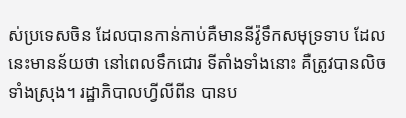ស់ប្រទេសចិន ដែលបានកាន់កាប់គឺមាននីវ៉ូទឹកសមុទ្រទាប ដែលនេះមានន័យថា នៅពេលទឹកជោរ ទីតាំងទាំងនោះ គឺត្រូវបានលិចទាំងស្រុង។ រដ្ឋាភិបាលហ្វីលីពីន បានប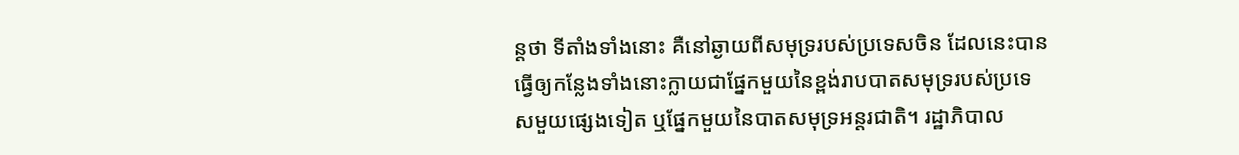ន្តថា ទីតាំងទាំងនោះ គឺនៅឆ្ងាយពីសមុទ្ររបស់ប្រទេសចិន ដែលនេះបានធ្វើឲ្យកន្លែងទាំងនោះក្លាយជាផ្នែកមួយនៃខ្ពង់រាបបាតសមុទ្ររបស់ប្រទេសមួយផ្សេងទៀត ឬផ្នែកមួយនៃបាតសមុទ្រអន្តរជាតិ។ រដ្ឋាភិបាល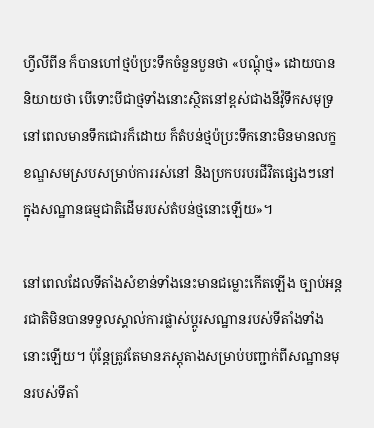ហ្វីលីពីន ក៏បានហៅថ្មប៉ប្រះទឹកចំនួនបួនថា «បណ្តុំថ្ម» ដោយបាននិយាយថា បើទោះបីជាថ្មទាំងនោះស្ថិតនៅខ្ពស់ជាងនីវ៉ូទឹកសមុទ្រនៅពេលមានទឹកជោរក៏ដោយ ក៏តំបន់ថ្មប៉ប្រះទឹកនោះមិនមានលក្ខខណ្ឌសមស្របសម្រាប់ការរស់នៅ និងប្រកបរបរជីវិតផ្សេងៗនៅក្នុងសណ្ឋានធម្មជាតិដើមរបស់តំបន់ថ្មនោះឡើយ»។

នៅពេលដែលទីតាំងសំខាន់ទាំងនេះមានជម្លោះកើតឡើង ច្បាប់អន្ដរជាតិមិនបានទទួលស្គាល់ការផ្លាស់ប្តូរសណ្ឋានរបស់ទីតាំងទាំងនោះឡើយ។ ប៉ុន្តែត្រូវតែមានភស្តុតាងសម្រាប់បញ្ជាក់ពីសណ្ឋានមុនរបស់ទីតាំ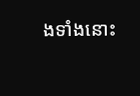ងទាំងនោះ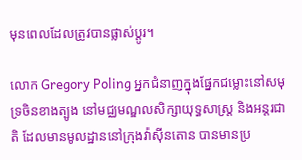មុនពេលដែលត្រូវបានផ្លាស់ប្តូរ។

លោក Gregory Poling អ្នកជំនាញក្នុងផ្នែកជម្លោះនៅសមុទ្រចិនខាងត្បូង នៅមជ្ឈមណ្ឌលសិក្សាយុទ្ធសាស្រ្ត និងអន្តរជាតិ ដែលមានមូលដ្ឋាននៅក្រុងវ៉ាស៊ីនតោន បានមានប្រ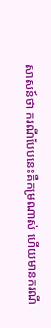សាសន៍ថា ករណីបែបនេះគឺកម្រណាស់ ហើយមានករណី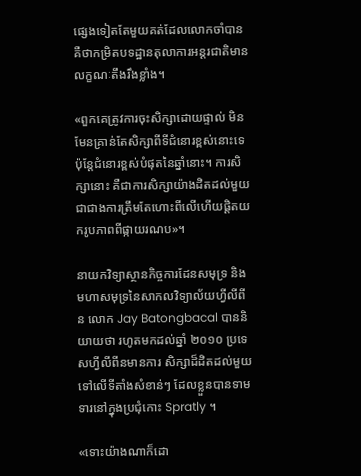ផ្សេងទៀតតែមួយគត់ដែលលោកចាំបាន គឺថាកម្រិតបទដ្ឋានតុលាការអន្ដរជាតិមានលក្ខណៈតឹងរឹងខ្លាំង។

«ពួកគេត្រូវការចុះសិក្សាដោយផ្ទាល់ មិនមែនគ្រាន់តែសិក្សាពីទីជំនោរខ្ពស់នោះទេ ប៉ុន្តែជំនោរខ្ពស់បំផុតនៃឆ្នាំនោះ។ ការសិក្សានោះ គឺជាការសិក្សាយ៉ាងដិតដល់មួយជាជាងការត្រឹមតែហោះពីលើហើយផ្តិតយករូបភាពពីផ្កាយរណប»។

នាយកវិទ្យាស្ថានកិច្ចការដែនសមុទ្រ និងមហាសមុទ្រនៃសាកលវិទ្យាល័យហ្វីលីពីន លោក Jay Batongbacal បាននិយាយថា រហូតមកដល់ឆ្នាំ ២០១០ ប្រទេសហ្វីលីពីនមានការ សិក្សាដ៏ដិតដល់មួយទៅលើទីតាំងសំខាន់ៗ ដែលខ្លួនបានទាមទារនៅក្នុងប្រជុំកោះ Spratly ។

«ទោះយ៉ាងណាក៏ដោ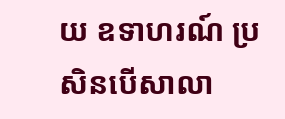យ ឧទាហរណ៍ ប្រសិនបើសាលា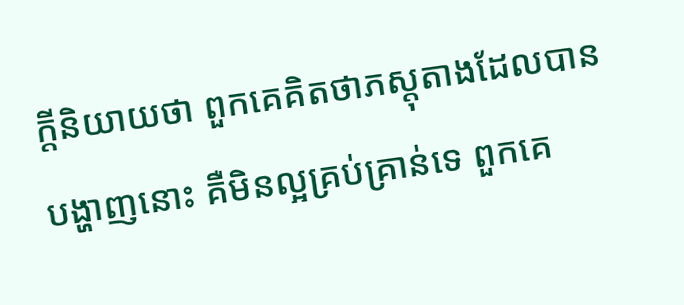ក្តីនិយាយថា ពួកគេគិតថាភស្តុតាងដែលបានបង្ហាញនោះ គឺមិនល្អគ្រប់គ្រាន់ទេ ពួកគេ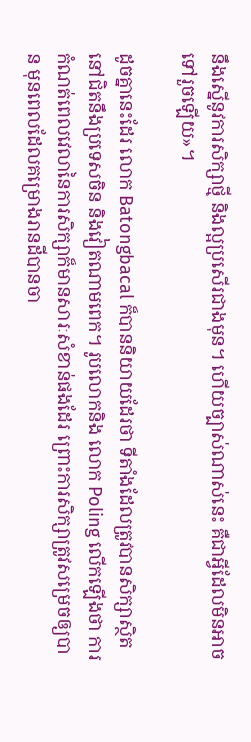នឹងស្នើនូវការសិក្សាថ្មី និងល្អប្រសើរជាងមុន។ ហើយច្បាស់ណាស់នេះ គឺជាអ្វីដែលមិនអាចទៅរួចឡើយ»។

ដូចគ្នានេះដែរ លោក Batongbacal ក៏បាននិយាយដែរថា ទីតាំងដែលត្រូវបានសិក្សាស្ថិតនៅជិតនឹងប្រទេសចិន និងវៀតណាមពេក។ រូបលោកនិង លោក Poling លើកឡើងថា ការកំណត់ពេលវេលានៃការសិក្សាក៏មានសារៈសំខាន់ផងដែរ ព្រោះការសិក្សាត្រូវសម្រេចឲ្យបាន មុនពេលដែលគម្រោងរានដីបានចា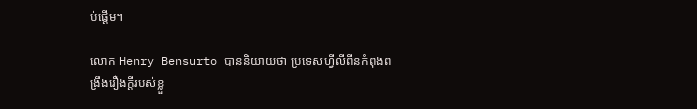ប់ផ្តើម។

លោក Henry Bensurto បាននិយាយថា ប្រទេសហ្វីលីពីនកំពុងពង្រឹងរឿងក្តីរបស់ខ្លួ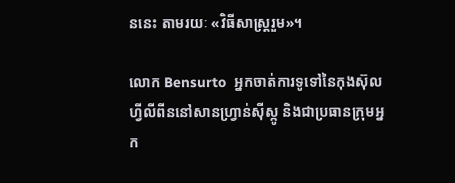ននេះ តាមរយៈ «វិធីសាស្រ្តរួម»។

លោក Bensurto  អ្នកចាត់ការទូទៅនៃកុងស៊ុលហ្វីលីពីននៅសានហ្វ្រាន់ស៊ីស្កូ និងជាប្រធានក្រុមអ្នក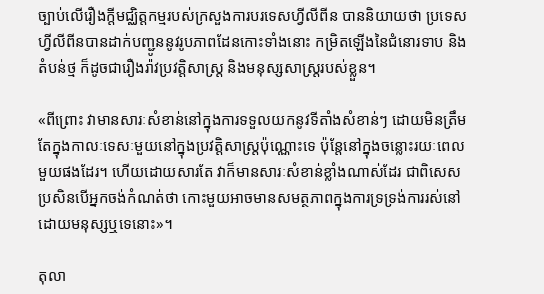ច្បាប់លើរឿងក្តីមជ្ឈិត្តកម្មរបស់ក្រសួងការបរទេសហ្វីលីពីន បាននិយាយថា ប្រទេសហ្វីលីពីនបានដាក់បញ្ជូននូវរូបភាពដែនកោះទាំងនោះ កម្រិតឡើងនៃជំនោរទាប និងតំបន់ថ្ម ក៏ដូចជារឿងរ៉ាវប្រវត្តិសាស្រ្ត និងមនុស្សសាស្រ្តរបស់ខ្លួន។

«ពីព្រោះ វាមានសារៈសំខាន់នៅក្នុងការទទួលយកនូវទីតាំងសំខាន់ៗ ដោយមិនត្រឹមតែក្នុងកាលៈទេសៈមួយនៅក្នុងប្រវត្តិសាស្រ្តប៉ុណ្ណោះទេ ប៉ុន្តែនៅក្នុងចន្លោះរយៈពេលមួយផងដែរ។ ហើយដោយសារតែ វាក៏មានសារៈសំខាន់ខ្លាំងណាស់ដែរ ជាពិសេស ប្រសិនបើអ្នកចង់កំណត់ថា កោះមួយអាចមានសមត្ថភាពក្នុងការទ្រទ្រង់ការរស់នៅដោយមនុស្សឬទេនោះ»។

តុលា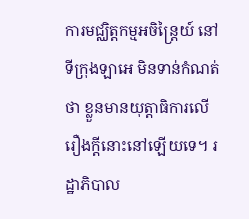ការមជ្ឈិត្តកម្មអចិន្រ្តៃយ៍ នៅទីក្រុងឡាអេ មិនទាន់កំណត់ថា ខ្លួនមានយុត្តាធិការលើរឿងក្តីនោះនៅឡើយទេ។ រដ្ឋាភិបាល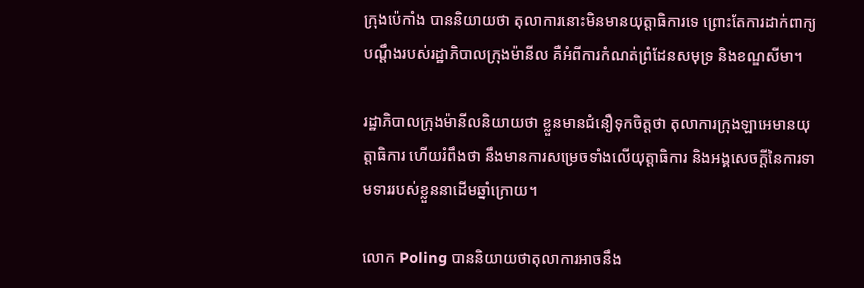ក្រុងប៉េកាំង បាននិយាយថា តុលាការនោះមិនមានយុត្តាធិការទេ ព្រោះតែការដាក់ពាក្យបណ្តឹងរបស់រដ្ឋាភិបាលក្រុងម៉ានីល គឺអំពីការកំណត់ព្រំដែនសមុទ្រ និងខណ្ឌសីមា។

រដ្ឋាភិបាលក្រុងម៉ានីលនិយាយថា ខ្លួនមានជំនឿទុកចិត្តថា តុលាការក្រុងឡាអេមានយុត្តាធិការ ហើយរំពឹងថា នឹងមានការសម្រេចទាំងលើយុត្តាធិការ និងអង្គសេចក្តីនៃការទាមទាររបស់ខ្លួននាដើមឆ្នាំក្រោយ។

លោក Poling បាននិយាយថាតុលាការអាចនឹង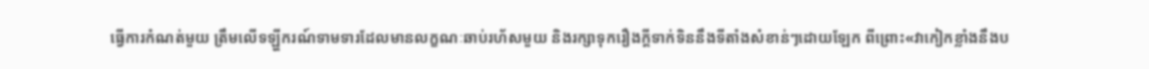ធ្វើការកំណត់មួយ ត្រឹមលើទឡ្ហីករណ៍ទាមទារដែលមានលក្ខណៈឆាប់រហ័សមួយ និងរក្សាទុករឿងក្តីទាក់ទិននឹងទីតាំងសំខាន់ៗដោយឡែក ពីព្រោះ«វាកៀកខ្លាំងនឹងប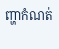ញ្ហាកំណត់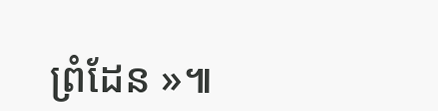ព្រំដែន »៕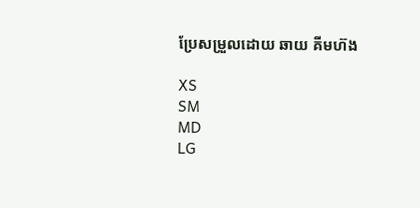ប្រែសម្រួលដោយ ឆាយ គីមហ៊ង

XS
SM
MD
LG